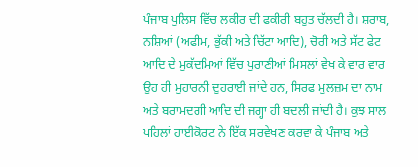ਪੰਜਾਬ ਪੁਲਿਸ ਵਿੱਚ ਲਕੀਰ ਦੀ ਫਕੀਰੀ ਬਹੁਤ ਚੱਲਦੀ ਹੈ। ਸ਼ਰਾਬ, ਨਸ਼ਿਆਂ (ਅਫੀਮ, ਭੁੱਕੀ ਅਤੇ ਚਿੱਟਾ ਆਦਿ), ਚੋਰੀ ਅਤੇ ਸੱਟ ਫੇਟ ਆਦਿ ਦੇ ਮੁਕੱਦਮਿਆਂ ਵਿੱਚ ਪੁਰਾਣੀਆਂ ਮਿਸਲਾਂ ਵੇਖ ਕੇ ਵਾਰ ਵਾਰ ਉਹ ਹੀ ਮੁਹਾਰਨੀ ਦੁਹਰਾਈ ਜਾਂਦੇ ਹਨ, ਸਿਰਫ ਮੁਲਜ਼ਮ ਦਾ ਨਾਮ ਅਤੇ ਬਰਾਮਦਗੀ ਆਦਿ ਦੀ ਜਗ੍ਹਾ ਹੀ ਬਦਲੀ ਜਾਂਦੀ ਹੈ। ਕੁਝ ਸਾਲ ਪਹਿਲਾਂ ਹਾਈਕੋਰਟ ਨੇ ਇੱਕ ਸਰਵੇਖਣ ਕਰਵਾ ਕੇ ਪੰਜਾਬ ਅਤੇ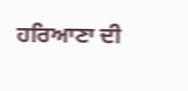ਹਰਿਆਣਾ ਦੀ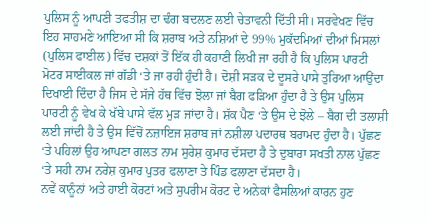ਪੁਲਿਸ ਨੂੰ ਆਪਣੀ ਤਫਤੀਸ਼ ਦਾ ਢੰਗ ਬਦਲਣ ਲਈ ਚੇਤਾਵਨੀ ਦਿੱਤੀ ਸੀ। ਸਰਵੇਖਣ ਵਿੱਚ ਇਹ ਸਾਹਮਣੇ ਆਇਆ ਸੀ ਕਿ ਸ਼ਰਾਬ ਅਤੇ ਨਸ਼ਿਆਂ ਦੇ 99% ਮੁਕੱਦਮਿਆਂ ਦੀਆਂ ਮਿਸਲਾਂ (ਪੁਲਿਸ ਫਾਈਲ) ਵਿੱਚ ਦਸ਼ਕਾਂ ਤੋਂ ਇੱਕ ਹੀ ਕਹਾਣੀ ਲਿਖੀ ਜਾ ਰਹੀ ਹੈ ਕਿ ਪੁਲਿਸ ਪਾਰਟੀ ਮੋਟਰ ਸਾਈਕਲ ਜਾਂ ਗੱਡੀ ‘ਤੇ ਜਾ ਰਹੀ ਹੁੰਦੀ ਹੈ। ਦੋਸ਼ੀ ਸੜਕ ਦੇ ਦੂਸਰੇ ਪਾਸੇ ਤੁਰਿਆ ਆਉਂਦਾ ਦਿਖਾਈ ਦਿੰਦਾ ਹੈ ਜਿਸ ਦੇ ਸੱਜੇ ਹੱਥ ਵਿੱਚ ਝੋਲਾ ਜਾਂ ਬੈਗ ਫੜਿਆ ਹੁੰਦਾ ਹੈ ਤੇ ਉਸ ਪੁਲਿਸ ਪਾਰਟੀ ਨੂੰ ਵੇਖ ਕੇ ਖੱਬੇ ਪਾਸੇ ਵੱਲ ਮੁੜ ਜਾਂਦਾ ਹੈ। ਸ਼ੱਕ ਪੈਣ ‘ਤੇ ਉਸ ਦੇ ਝੋਲੇ – ਬੈਗ ਦੀ ਤਲਾਸ਼ੀ ਲਈ ਜਾਂਦੀ ਹੈ ਤੇ ਉਸ ਵਿੱਚੋਂ ਨਜ਼ਾਇਜ ਸ਼ਰਾਬ ਜਾਂ ਨਸ਼ੀਲਾ ਪਦਾਰਥ ਬਰਾਮਦ ਹੁੰਦਾ ਹੈ। ਪੁੱਛਣ ‘ਤੇ ਪਹਿਲਾਂ ਉਹ ਆਪਣਾ ਗਲਤ ਨਾਮ ਸੁਰੇਸ਼ ਕੁਮਾਰ ਦੱਸਦਾ ਹੈ ਤੇ ਦੁਬਾਰਾ ਸਖਤੀ ਨਾਲ ਪੁੱਛਣ ‘ਤੇ ਸਹੀ ਨਾਮ ਨਰੇਸ਼ ਕੁਮਾਰ ਪੁਤਰ ਫਲਾਣਾ ਤੇ ਪਿੰਡ ਫਲਾਣਾ ਦੱਸਦਾ ਹੈ।
ਨਵੇਂ ਕਾਨੂੰਨਾਂ ਅਤੇ ਹਾਈ ਕੋਰਟਾਂ ਅਤੇ ਸੁਪਰੀਮ ਕੋਰਟ ਦੇ ਅਨੇਕਾਂ ਫੈਸਲਿਆਂ ਕਾਰਨ ਹੁਣ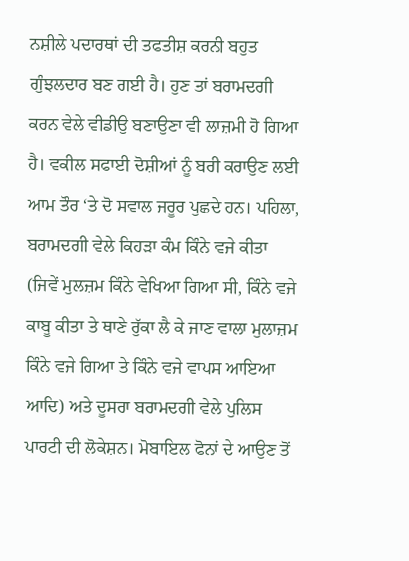ਨਸ਼ੀਲੇ ਪਦਾਰਥਾਂ ਦੀ ਤਫਤੀਸ਼ ਕਰਨੀ ਬਹੁਤ ਗੁੰਝਲਦਾਰ ਬਣ ਗਈ ਹੈ। ਹੁਣ ਤਾਂ ਬਰਾਮਦਗੀ ਕਰਨ ਵੇਲੇ ਵੀਡੀਉ ਬਣਾਉਣਾ ਵੀ ਲਾਜ਼ਮੀ ਹੋ ਗਿਆ ਹੈ। ਵਕੀਲ ਸਫਾਈ ਦੋਸ਼ੀਆਂ ਨੂੰ ਬਰੀ ਕਰਾਉਣ ਲਈ ਆਮ ਤੌਰ ‘ਤੇ ਦੋ ਸਵਾਲ ਜਰੂਰ ਪੁਛਦੇ ਹਨ। ਪਹਿਲਾ, ਬਰਾਮਦਗੀ ਵੇਲੇ ਕਿਹੜਾ ਕੰਮ ਕਿੰਨੇ ਵਜੇ ਕੀਤਾ (ਜਿਵੇਂ ਮੁਲਜ਼ਮ ਕਿੰਨੇ ਵੇਖਿਆ ਗਿਆ ਸੀ, ਕਿੰਨੇ ਵਜੇ ਕਾਬੂ ਕੀਤਾ ਤੇ ਥਾਣੇ ਰੁੱਕਾ ਲੈ ਕੇ ਜਾਣ ਵਾਲਾ ਮੁਲਾਜ਼ਮ ਕਿੰਨੇ ਵਜੇ ਗਿਆ ਤੇ ਕਿੰਨੇ ਵਜੇ ਵਾਪਸ ਆਇਆ ਆਦਿ) ਅਤੇ ਦੂਸਰਾ ਬਰਾਮਦਗੀ ਵੇਲੇ ਪੁਲਿਸ ਪਾਰਟੀ ਦੀ ਲੋਕੇਸ਼ਨ। ਮੋਬਾਇਲ ਫੋਨਾਂ ਦੇ ਆਉਣ ਤੋਂ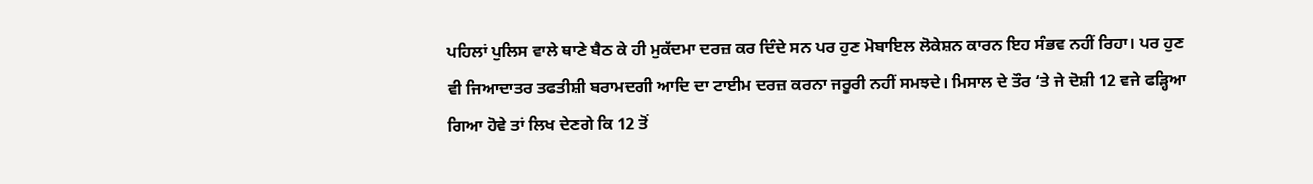ਪਹਿਲਾਂ ਪੁਲਿਸ ਵਾਲੇ ਥਾਣੇ ਬੈਠ ਕੇ ਹੀ ਮੁਕੱਦਮਾ ਦਰਜ਼ ਕਰ ਦਿੰਦੇ ਸਨ ਪਰ ਹੁਣ ਮੋਬਾਇਲ ਲੋਕੇਸ਼ਨ ਕਾਰਨ ਇਹ ਸੰਭਵ ਨਹੀਂ ਰਿਹਾ। ਪਰ ਹੁਣ ਵੀ ਜਿਆਦਾਤਰ ਤਫਤੀਸ਼ੀ ਬਰਾਮਦਗੀ ਆਦਿ ਦਾ ਟਾਈਮ ਦਰਜ਼ ਕਰਨਾ ਜਰੂਰੀ ਨਹੀਂ ਸਮਝਦੇ। ਮਿਸਾਲ ਦੇ ਤੌਰ ‘ਤੇ ਜੇ ਦੋਸ਼ੀ 12 ਵਜੇ ਫੜ੍ਹਿਆ ਗਿਆ ਹੋਵੇ ਤਾਂ ਲਿਖ ਦੇਣਗੇ ਕਿ 12 ਤੋਂ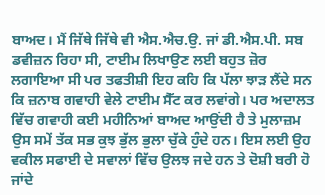ਬਾਅਦ। ਮੈਂ ਜਿੱਥੇ ਜਿੱਥੇ ਵੀ ਐਸ.ਐਚ.ਉ. ਜਾਂ ਡੀ.ਐਸ.ਪੀ. ਸਬ ਡਵੀਜ਼ਨ ਰਿਹਾ ਸੀ, ਟਾਈਮ ਲਿਖਾਉਣ ਲਈ ਬਹੁਤ ਜ਼ੋਰ ਲਗਾਇਆ ਸੀ ਪਰ ਤਫਤੀਸ਼ੀ ਇਹ ਕਹਿ ਕਿ ਪੱਲਾ ਝਾੜ ਲੈਂਦੇ ਸਨ ਕਿ ਜ਼ਨਾਬ ਗਵਾਹੀ ਵੇਲੇ ਟਾਈਮ ਸੈੱਟ ਕਰ ਲਵਾਂਗੇ। ਪਰ ਅਦਾਲਤ ਵਿੱਚ ਗਵਾਹੀ ਕਈ ਮਹੀਨਿਆਂ ਬਾਅਦ ਆਉਂਦੀ ਹੈ ਤੇ ਮੁਲਾਜ਼ਮ ਉਸ ਸਮੇਂ ਤੱਕ ਸਭ ਕੁਝ ਭੁੱਲ ਭੁਲਾ ਚੁੱਕੇ ਹੁੰਦੇ ਹਨ। ਇਸ ਲਈ ਉਹ ਵਕੀਲ ਸਫਾਈ ਦੇ ਸਵਾਲਾਂ ਵਿੱਚ ਉਲਝ ਜਦੇ ਹਨ ਤੇ ਦੋਸ਼ੀ ਬਰੀ ਹੋ ਜਾਂਦੇ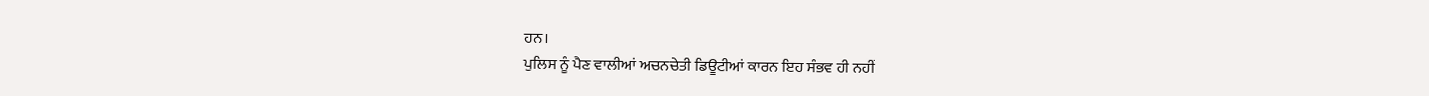ਹਨ।
ਪੁਲਿਸ ਨੂੰ ਪੈਣ ਵਾਲੀਆਂ ਅਚਨਚੇਤੀ ਡਿਊਟੀਆਂ ਕਾਰਨ ਇਹ ਸੰਭਵ ਹੀ ਨਹੀਂ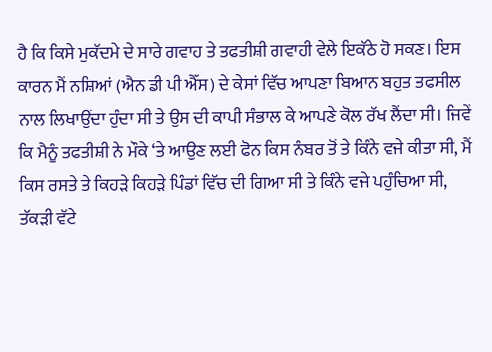ਹੈ ਕਿ ਕਿਸੇ ਮੁਕੱਦਮੇ ਦੇ ਸਾਰੇ ਗਵਾਹ ਤੇ ਤਫਤੀਸ਼ੀ ਗਵਾਹੀ ਵੇਲੇ ਇਕੱਠੇ ਹੋ ਸਕਣ। ਇਸ ਕਾਰਨ ਮੈਂ ਨਸ਼ਿਆਂ (ਐਨ ਡੀ ਪੀ ਐੱਸ) ਦੇ ਕੇਸਾਂ ਵਿੱਚ ਆਪਣਾ ਬਿਆਨ ਬਹੁਤ ਤਫਸੀਲ ਨਾਲ ਲਿਖਾਉਂਦਾ ਹੁੰਦਾ ਸੀ ਤੇ ਉਸ ਦੀ ਕਾਪੀ ਸੰਭਾਲ ਕੇ ਆਪਣੇ ਕੋਲ ਰੱਖ ਲੈਂਦਾ ਸੀ। ਜਿਵੇਂ ਕਿ ਮੈਨੂੰ ਤਫਤੀਸ਼ੀ ਨੇ ਮੌਕੇ ‘ਤੇ ਆਉਣ ਲਈ ਫੋਨ ਕਿਸ ਨੰਬਰ ਤੋਂ ਤੇ ਕਿੰਨੇ ਵਜੇ ਕੀਤਾ ਸੀ, ਮੈਂ ਕਿਸ ਰਸਤੇ ਤੇ ਕਿਹੜੇ ਕਿਹੜੇ ਪਿੰਡਾਂ ਵਿੱਚ ਦੀ ਗਿਆ ਸੀ ਤੇ ਕਿੰਨੇ ਵਜੇ ਪਹੁੰਚਿਆ ਸੀ, ਤੱਕੜੀ ਵੱਟੇ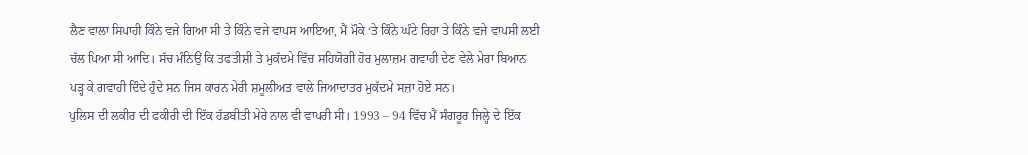ਲੈਣ ਵਾਲਾ ਸਿਪਾਹੀ ਕਿੰਨੇ ਵਜੇ ਗਿਆ ਸੀ ਤੇ ਕਿੰਨੇ ਵਜੇ ਵਾਪਸ ਆਇਆ, ਮੈਂ ਮੌਕੇ ‘ਤੇ ਕਿੰਨੇ ਘੰਟੇ ਰਿਹਾ ਤੇ ਕਿੰਨੇ ਵਜੇ ਵਾਪਸੀ ਲਈ ਚੱਲ ਪਿਆ ਸੀ ਆਦਿ। ਸੱਚ ਮੰਨਿਉਂ ਕਿ ਤਫਤੀਸ਼ੀ ਤੇ ਮੁਕੱਦਮੇ ਵਿੱਚ ਸਹਿਯੋਗੀ ਹੋਰ ਮੁਲਾਜ਼ਮ ਗਵਾਹੀ ਦੇਣ ਵੇਲੇ ਮੇਰਾ ਬਿਆਨ ਪੜ੍ਹ ਕੇ ਗਵਾਹੀ ਦਿੰਦੇ ਹੁੰਦੇ ਸਨ ਜਿਸ ਕਾਰਨ ਮੇਰੀ ਸ਼ਮੂਲੀਅਤ ਵਾਲੇ ਜਿਆਦਾਤਰ ਮੁਕੱਦਮੇ ਸਜ਼ਾ ਹੋਏ ਸਨ।
ਪੁਲਿਸ ਦੀ ਲਕੀਰ ਦੀ ਫਕੀਰੀ ਦੀ ਇੱਕ ਹੱਡਬੀਤੀ ਮੇਰੇ ਨਾਲ ਵੀ ਵਾਪਰੀ ਸੀ। 1993 – 94 ਵਿੱਚ ਮੈਂ ਸੰਗਰੂਰ ਜਿਲ੍ਹੇ ਦੇ ਇੱਕ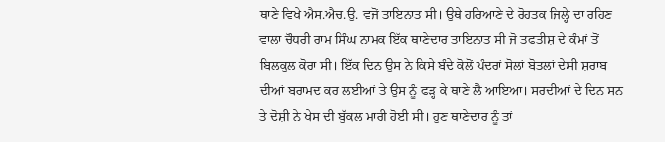ਥਾਣੇ ਵਿਖੇ ਐਸ.ਐਚ.ਉ. ਵਜੋਂ ਤਾਇਨਾਤ ਸੀ। ਉਥੇ ਹਰਿਆਣੇ ਦੇ ਰੋਹਤਕ ਜਿਲ੍ਹੇ ਦਾ ਰਹਿਣ ਵਾਲਾ ਚੌਧਰੀ ਰਾਮ ਸਿੰਘ ਨਾਮਕ ਇੱਕ ਥਾਣੇਦਾਰ ਤਾਇਨਾਤ ਸੀ ਜੋ ਤਫਤੀਸ਼ ਦੇ ਕੰਮਾਂ ਤੋਂ ਬਿਲਕੁਲ ਕੋਰਾ ਸੀ। ਇੱਕ ਦਿਨ ਉਸ ਨੇ ਕਿਸੇ ਬੰਦੇ ਕੋਲੋਂ ਪੰਦਰਾਂ ਸੋਲਾਂ ਬੋਤਲਾਂ ਦੇਸੀ ਸ਼ਰਾਬ ਦੀਆਂ ਬਰਾਮਦ ਕਰ ਲਈਆਂ ਤੇ ਉਸ ਨੂੰ ਫੜ੍ਹ ਕੇ ਥਾਣੇ ਲੈ ਆਇਆ। ਸਰਦੀਆਂ ਦੇ ਦਿਨ ਸਨ ਤੇ ਦੋਸ਼ੀ ਨੇ ਖੇਸ ਦੀ ਬੁੱਕਲ ਮਾਰੀ ਹੋਈ ਸੀ। ਹੁਣ ਥਾਣੇਦਾਰ ਨੂੰ ਤਾਂ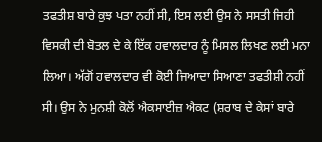ਤਫਤੀਸ਼ ਬਾਰੇ ਕੁਝ ਪਤਾ ਨਹੀਂ ਸੀ, ਇਸ ਲਈ ਉਸ ਨੇ ਸਸਤੀ ਜਿਹੀ ਵਿਸਕੀ ਦੀ ਬੋਤਲ ਦੇ ਕੇ ਇੱਕ ਹਵਾਲਦਾਰ ਨੂੰ ਮਿਸਲ ਲਿਖਣ ਲਈ ਮਨਾ ਲਿਆ। ਅੱਗੋਂ ਹਵਾਲਦਾਰ ਵੀ ਕੋਈ ਜਿਆਦਾ ਸਿਆਣਾ ਤਫਤੀਸ਼ੀ ਨਹੀਂ ਸੀ। ਉਸ ਨੇ ਮੁਨਸ਼ੀ ਕੋਲੋਂ ਐਕਸਾਈਜ਼ ਐਕਟ (ਸ਼ਰਾਬ ਦੇ ਕੇਸਾਂ ਬਾਰੇ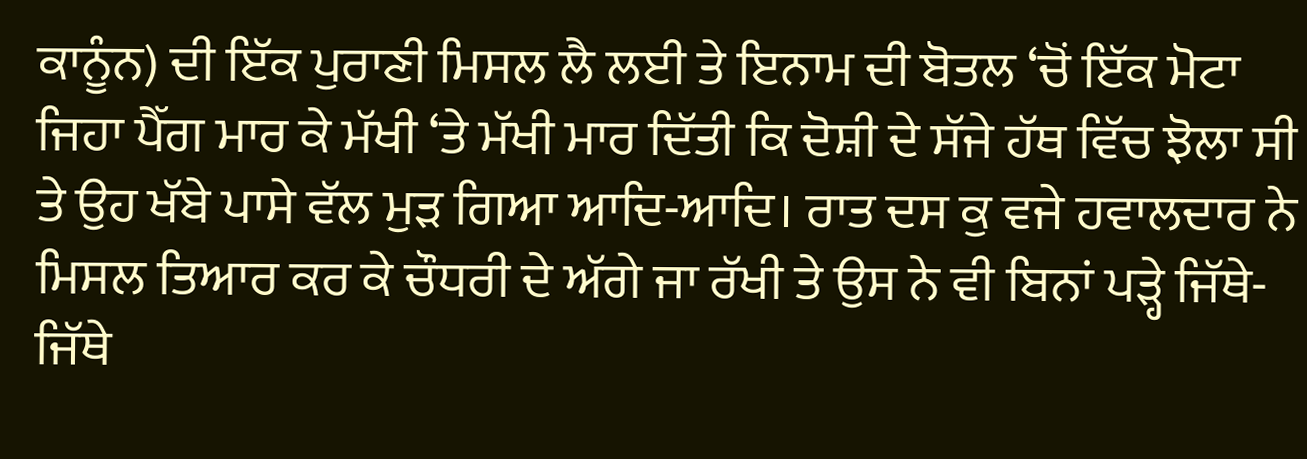ਕਾਨੂੰਨ) ਦੀ ਇੱਕ ਪੁਰਾਣੀ ਮਿਸਲ ਲੈ ਲਈ ਤੇ ਇਨਾਮ ਦੀ ਬੋਤਲ ‘ਚੋਂ ਇੱਕ ਮੋਟਾ ਜਿਹਾ ਪੈੱਗ ਮਾਰ ਕੇ ਮੱਖੀ ‘ਤੇ ਮੱਖੀ ਮਾਰ ਦਿੱਤੀ ਕਿ ਦੋਸ਼ੀ ਦੇ ਸੱਜੇ ਹੱਥ ਵਿੱਚ ਝੋਲਾ ਸੀ ਤੇ ਉਹ ਖੱਬੇ ਪਾਸੇ ਵੱਲ ਮੁੜ ਗਿਆ ਆਦਿ-ਆਦਿ। ਰਾਤ ਦਸ ਕੁ ਵਜੇ ਹਵਾਲਦਾਰ ਨੇ ਮਿਸਲ ਤਿਆਰ ਕਰ ਕੇ ਚੌਧਰੀ ਦੇ ਅੱਗੇ ਜਾ ਰੱਖੀ ਤੇ ਉਸ ਨੇ ਵੀ ਬਿਨਾਂ ਪੜ੍ਹੇ ਜਿੱਥੇ-ਜਿੱਥੇ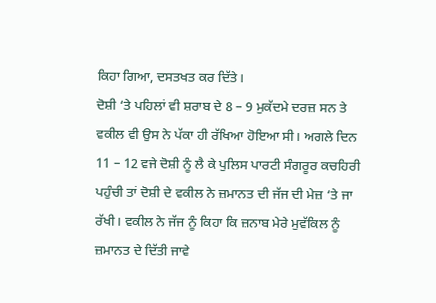ਕਿਹਾ ਗਿਆ, ਦਸਤਖਤ ਕਰ ਦਿੱਤੇ।
ਦੋਸ਼ੀ ‘ਤੇ ਪਹਿਲਾਂ ਵੀ ਸ਼ਰਾਬ ਦੇ 8 – 9 ਮੁਕੱਦਮੇ ਦਰਜ਼ ਸਨ ਤੇ ਵਕੀਲ ਵੀ ਉਸ ਨੇ ਪੱਕਾ ਹੀ ਰੱਖਿਆ ਹੋਇਆ ਸੀ। ਅਗਲੇ ਦਿਨ 11 – 12 ਵਜੇ ਦੋਸ਼ੀ ਨੂੰ ਲੈ ਕੇ ਪੁਲਿਸ ਪਾਰਟੀ ਸੰਗਰੂਰ ਕਚਹਿਰੀ ਪਹੁੰਚੀ ਤਾਂ ਦੋਸ਼ੀ ਦੇ ਵਕੀਲ ਨੇ ਜ਼ਮਾਨਤ ਦੀ ਜੱਜ ਦੀ ਮੇਜ਼ ‘ਤੇ ਜਾ ਰੱਖੀ। ਵਕੀਲ ਨੇ ਜੱਜ ਨੂੰ ਕਿਹਾ ਕਿ ਜ਼ਨਾਬ ਮੇਰੇ ਮੁਵੱਕਿਲ ਨੂੰ ਜ਼ਮਾਨਤ ਦੇ ਦਿੱਤੀ ਜਾਵੇ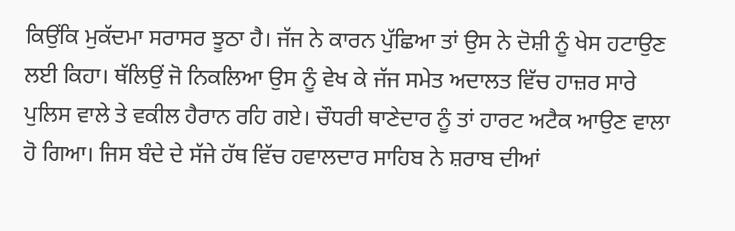ਕਿਉਂਕਿ ਮੁਕੱਦਮਾ ਸਰਾਸਰ ਝੂਠਾ ਹੈ। ਜੱਜ ਨੇ ਕਾਰਨ ਪੁੱਛਿਆ ਤਾਂ ਉਸ ਨੇ ਦੋਸ਼ੀ ਨੂੰ ਖੇਸ ਹਟਾਉਣ ਲਈ ਕਿਹਾ। ਥੱਲਿਉਂ ਜੋ ਨਿਕਲਿਆ ਉਸ ਨੂੰ ਵੇਖ ਕੇ ਜੱਜ ਸਮੇਤ ਅਦਾਲਤ ਵਿੱਚ ਹਾਜ਼ਰ ਸਾਰੇ ਪੁਲਿਸ ਵਾਲੇ ਤੇ ਵਕੀਲ ਹੈਰਾਨ ਰਹਿ ਗਏ। ਚੌਧਰੀ ਥਾਣੇਦਾਰ ਨੂੰ ਤਾਂ ਹਾਰਟ ਅਟੈਕ ਆਉਣ ਵਾਲਾ ਹੋ ਗਿਆ। ਜਿਸ ਬੰਦੇ ਦੇ ਸੱਜੇ ਹੱਥ ਵਿੱਚ ਹਵਾਲਦਾਰ ਸਾਹਿਬ ਨੇ ਸ਼ਰਾਬ ਦੀਆਂ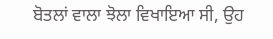ਬੋਤਲਾਂ ਵਾਲਾ ਝੋਲਾ ਵਿਖਾਇਆ ਸੀ, ਉਹ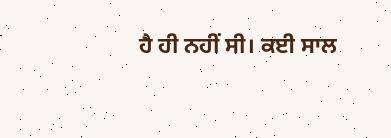ਹੈ ਹੀ ਨਹੀਂ ਸੀ। ਕਈ ਸਾਲ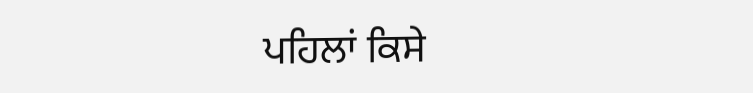ਪਹਿਲਾਂ ਕਿਸੇ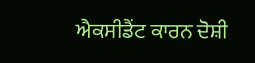ਐਕਸੀਡੈਂਟ ਕਾਰਨ ਦੋਸ਼ੀ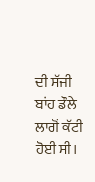ਦੀ ਸੱਜੀ ਬਾਂਹ ਡੌਲੇ ਲਾਗੋਂ ਕੱਟੀ ਹੋਈ ਸੀ।